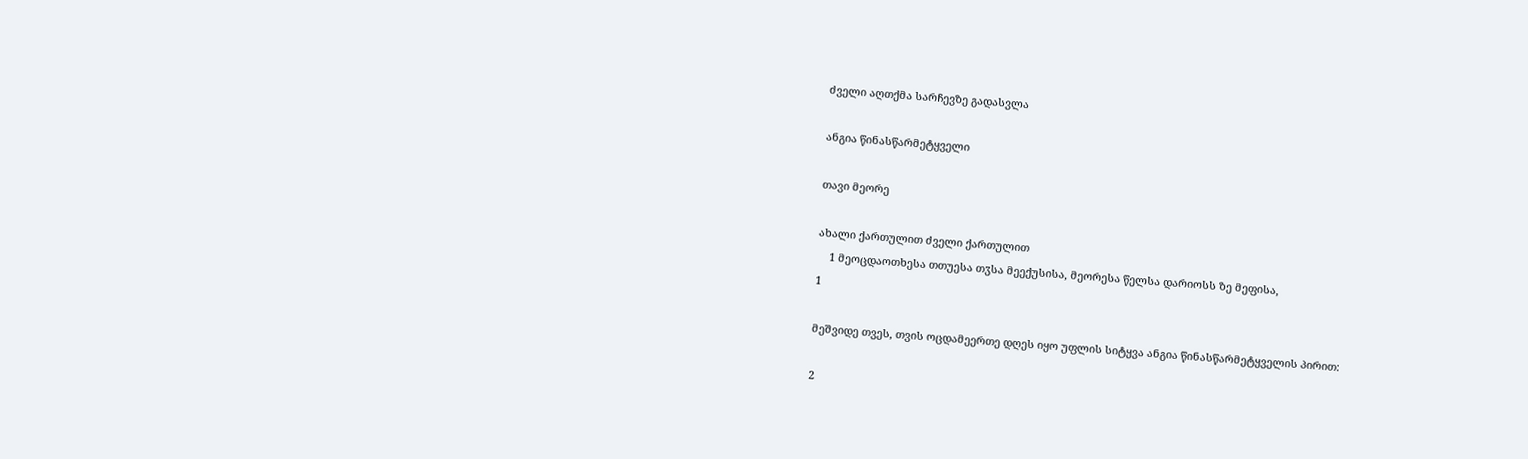ძველი აღთქმა სარჩევზე გადასვლა

ანგია წინასწარმეტყველი

თავი მეორე

ახალი ქართულით ძველი ქართულით
    1 მეოცდაოთხესა თთუესა თჳსა მეექუსისა, მეორესა წელსა დარიოსს ზე მეფისა,
1

მეშვიდე თვეს, თვის ოცდამეერთე დღეს იყო უფლის სიტყვა ანგია წინასწარმეტყველის პირით:

2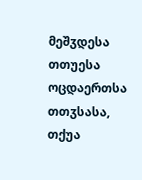მეშჳდესა თთუესა ოცდაერთსა თთჳსასა, თქუა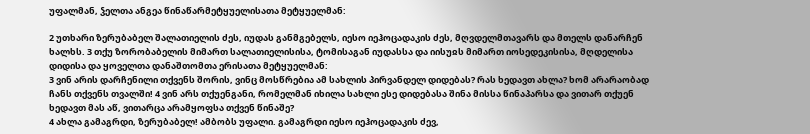უფალმან, ჴელთა ანგეა წინაწარმეტყუელისათა მეტყუელმან:

2 უთხარი ზერუბაბელ შალათიელის ძეს, იუდას განმგებელს, იესო იეჰოცადაკის ძეს, მღვდელმთავარს და მთელს დანარჩენ ხალხს. 3 თქუ ზორობაბელის მიმართ სალათიელისისა, ტომისაგან იუდასსა და იისუჲს მიმართ იოსედეკისისა, მღდელისა დიდისა და ყოველთა დანაშთომთა ერისათა მეტყუელმან:
3 ვინ არის დარჩენილი თქვენს შორის, ვინც მოსწრებია ამ სახლის პირვანდელ დიდებას? რას ხედავთ ახლა? ხომ არარაობად ჩანს თქვენს თვალში! 4 ვინ არს თქუენგანი, რომელმან იხილა სახლი ესე დიდებასა შინა მისსა წინაპარსა და ვითარ თქუენ ხედავთ მას აწ, ვითარცა არამყოფსა თქვენ წინაშე?
4 ახლა გამაგრდი, ზერუბაბელ! ამბობს უფალი. გამაგრდი იესო იეჰოცადაკის ძევ,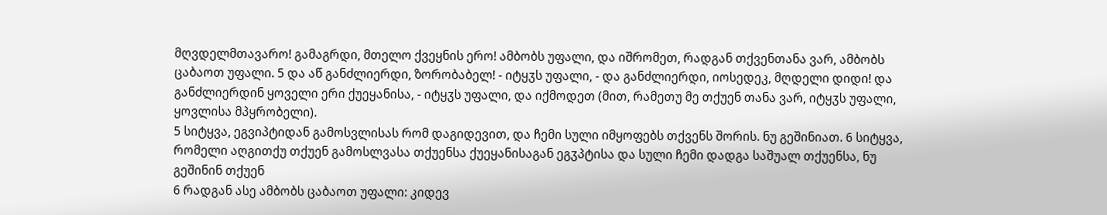მღვდელმთავარო! გამაგრდი, მთელო ქვეყნის ერო! ამბობს უფალი, და იშრომეთ, რადგან თქვენთანა ვარ, ამბობს ცაბაოთ უფალი. 5 და აწ განძლიერდი, ზორობაბელ! - იტყჳს უფალი, - და განძლიერდი, იოსედეკ, მღდელი დიდი! და განძლიერდინ ყოველი ერი ქუეყანისა, - იტყჳს უფალი, და იქმოდეთ (მით, რამეთუ მე თქუენ თანა ვარ, იტყჳს უფალი, ყოვლისა მპყრობელი).
5 სიტყვა, ეგვიპტიდან გამოსვლისას რომ დაგიდევით, და ჩემი სული იმყოფებს თქვენს შორის. ნუ გეშინიათ. 6 სიტყვა, რომელი აღგითქუ თქუენ გამოსლვასა თქუენსა ქუეყანისაგან ეგჳპტისა და სული ჩემი დადგა საშუალ თქუენსა, ნუ გეშინინ თქუენ
6 რადგან ასე ამბობს ცაბაოთ უფალი: კიდევ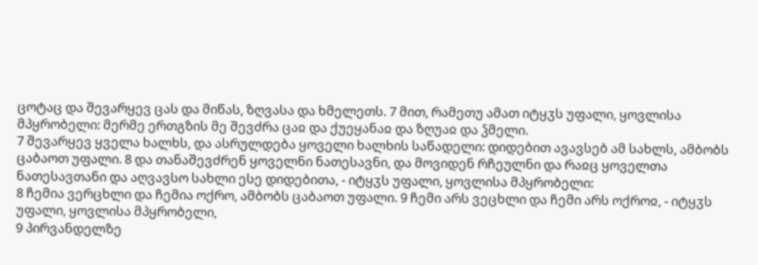ცოტაც და შევარყევ ცას და მიწას, ზღვასა და ხმელეთს. 7 მით, რამეთუ ამათ იტყჳს უფალი, ყოვლისა მპყრობელი: მერმე ერთგზის მე შევძრა ცაჲ და ქუეყანაჲ და ზღუაჲ და ჴმელი.
7 შევარყევ ყველა ხალხს, და ასრულდება ყოველი ხალხის საწადელი: დიდებით ავავსებ ამ სახლს, ამბობს ცაბაოთ უფალი. 8 და თანაშევძრენ ყოველნი ნათესავნი, და მოვიდენ რჩეულნი და რაჲც ყოველთა ნათესავთანი და აღვავსო სახლი ესე დიდებითა, - იტყჳს უფალი, ყოვლისა მპყრობელი:
8 ჩემია ვერცხლი და ჩემია ოქრო, ამბობს ცაბაოთ უფალი. 9 ჩემი არს ვეცხლი და ჩემი არს ოქროჲ, - იტყჳს უფალი, ყოვლისა მპყრობელი,
9 პირვანდელზე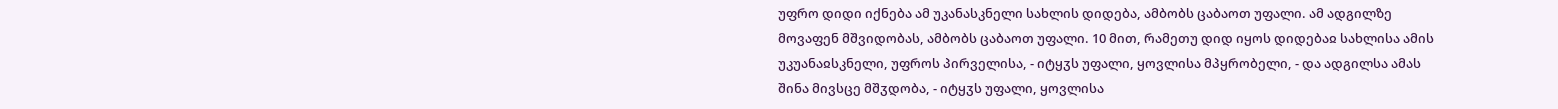უფრო დიდი იქნება ამ უკანასკნელი სახლის დიდება, ამბობს ცაბაოთ უფალი. ამ ადგილზე მოვაფენ მშვიდობას, ამბობს ცაბაოთ უფალი. 10 მით, რამეთუ დიდ იყოს დიდებაჲ სახლისა ამის უკუანაჲსკნელი, უფროს პირველისა, - იტყჳს უფალი, ყოვლისა მპყრობელი, - და ადგილსა ამას შინა მივსცე მშჳდობა, - იტყჳს უფალი, ყოვლისა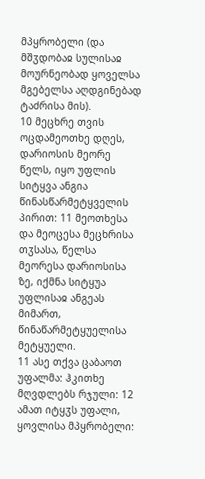მპყრობელი (და მშჳდობაჲ სულისაჲ მოურნეობად ყოველსა მგებელსა აღდგინებად ტაძრისა მის).
10 მეცხრე თვის ოცდამეოთხე დღეს, დარიოსის მეორე წელს, იყო უფლის სიტყვა ანგია წინასწარმეტყველის პირით: 11 მეოთხესა და მეოცესა მეცხრისა თჳსასა, წელსა მეორესა დარიოსისა ზე, იქმნა სიტყუა უფლისაჲ ანგეას მიმართ, წინაწარმეტყუელისა მეტყუელი.
11 ასე თქვა ცაბაოთ უფალმა: ჰკითხე მღვდლებს რჯული: 12 ამათ იტყჳს უფალი, ყოვლისა მპყრობელი: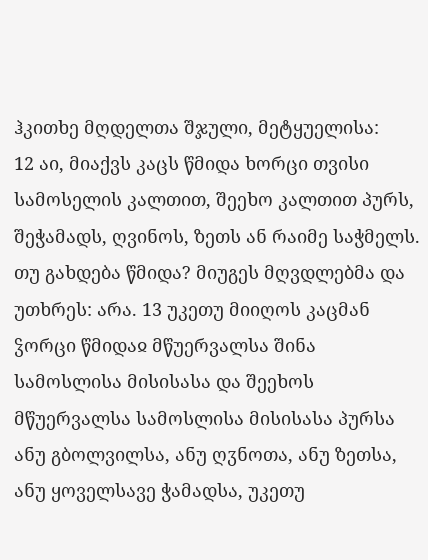ჰკითხე მღდელთა შჯული, მეტყუელისა:
12 აი, მიაქვს კაცს წმიდა ხორცი თვისი სამოსელის კალთით, შეეხო კალთით პურს, შეჭამადს, ღვინოს, ზეთს ან რაიმე საჭმელს. თუ გახდება წმიდა? მიუგეს მღვდლებმა და უთხრეს: არა. 13 უკეთუ მიიღოს კაცმან ჴორცი წმიდაჲ მწუერვალსა შინა სამოსლისა მისისასა და შეეხოს მწუერვალსა სამოსლისა მისისასა პურსა ანუ გბოლვილსა, ანუ ღჳნოთა, ანუ ზეთსა, ანუ ყოველსავე ჭამადსა, უკეთუ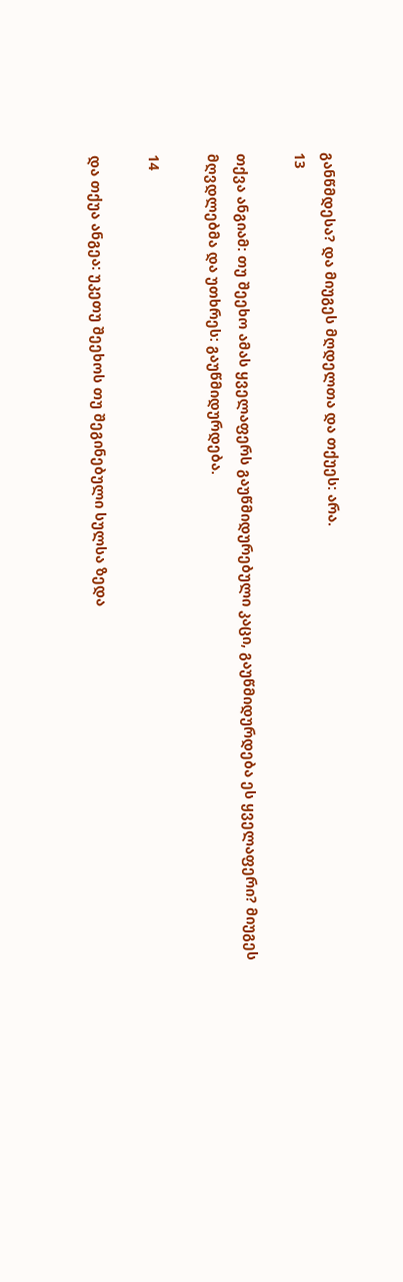განწმდესა? და მიუგეს მღდელთა და თქუეს: არა.
13

თქვა ანგიამ: თუ შეეხო ამას ყველაფერს გაუწმიდურებული კაცი, გაუწმიდურდება ეს ყველაფერი? მიუგეს მღვდლებმა და უთხრეს: გაუწმიდურდება.

14

და თქუა ანგეა: უკეთუ შეეხოს თუ შეგინებული სულსა ზედა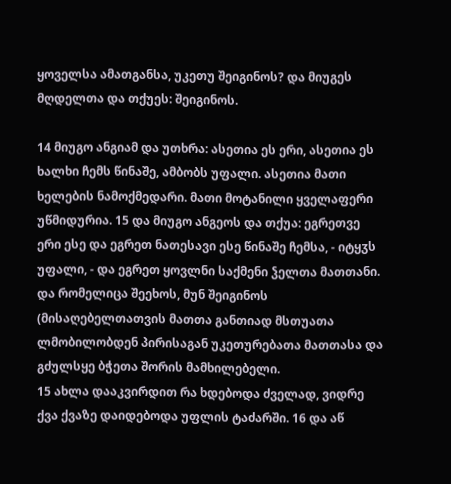ყოველსა ამათგანსა, უკეთუ შეიგინოს? და მიუგეს მღდელთა და თქუეს: შეიგინოს.

14 მიუგო ანგიამ და უთხრა: ასეთია ეს ერი, ასეთია ეს ხალხი ჩემს წინაშე, ამბობს უფალი. ასეთია მათი ხელების ნამოქმედარი. მათი მოტანილი ყველაფერი უწმიდურია. 15 და მიუგო ანგეოს და თქუა: ეგრეთვე ერი ესე და ეგრეთ ნათესავი ესე წინაშე ჩემსა, - იტყჳს უფალი, - და ეგრეთ ყოვლნი საქმენი ჴელთა მათთანი. და რომელიცა შეეხოს, მუნ შეიგინოს (მისაღებელთათვის მათთა განთიად მსთუათა ლმობილობდენ პირისაგან უკეთურებათა მათთასა და გძულსყე ბჭეთა შორის მამხილებელი.
15 ახლა დააკვირდით რა ხდებოდა ძველად, ვიდრე ქვა ქვაზე დაიდებოდა უფლის ტაძარში. 16 და აწ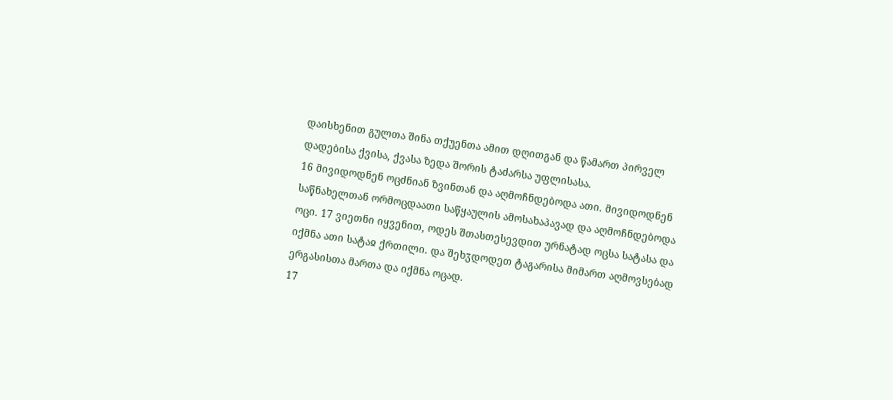დაისხენით გულთა შინა თქუენთა ამით დღითგან და წამართ პირველ დადებისა ქვისა, ქვასა ზედა შორის ტაძარსა უფლისასა.
16 მივიდოდნენ ოცძნიან ზვინთან და აღმოჩნდებოდა ათი. მივიდოდნენ საწნახელთან ორმოცდაათი საწყაულის ამოსახაპავად და აღმოჩნდებოდა ოცი. 17 ვიეთნი იყვენით, ოდეს შთასთესევდით ურნატად ოცსა სატასა და იქმნა ათი სატაჲ ქრთილი. და შეხჳდოდეთ ტაგარისა მიმართ აღმოვსებად ერგასისთა მართა და იქმნა ოცად.
17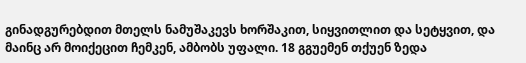გინადგურებდით მთელს ნამუშაკევს ხორშაკით, სიყვითლით და სეტყვით, და მაინც არ მოიქეცით ჩემკენ, ამბობს უფალი. 18 გგუემენ თქუენ ზედა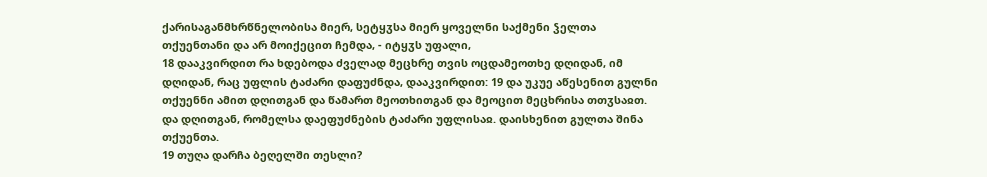ქარისაგანმხრწნელობისა მიერ, სეტყჳსა მიერ ყოველნი საქმენი ჴელთა თქუენთანი და არ მოიქეცით ჩემდა, - იტყჳს უფალი,
18 დააკვირდით რა ხდებოდა ძველად მეცხრე თვის ოცდამეოთხე დღიდან, იმ დღიდან, რაც უფლის ტაძარი დაფუძნდა, დააკვირდით: 19 და უკუე აწესენით გულნი თქუენნი ამით დღითგან და წამართ მეოთხითგან და მეოცით მეცხრისა თთჳსაჲთ. და დღითგან, რომელსა დაეფუძნების ტაძარი უფლისაჲ. დაისხენით გულთა შინა თქუენთა.
19 თუღა დარჩა ბეღელში თესლი?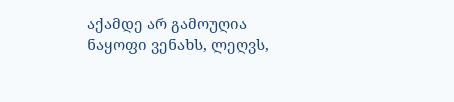აქამდე არ გამოუღია ნაყოფი ვენახს, ლეღვს,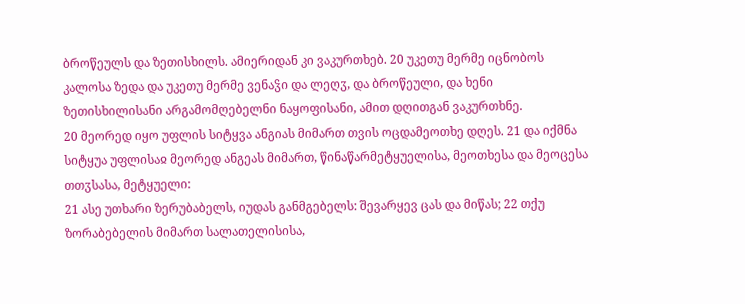ბროწეულს და ზეთისხილს. ამიერიდან კი ვაკურთხებ. 20 უკეთუ მერმე იცნობოს კალოსა ზედა და უკეთუ მერმე ვენაჴი და ლეღჳ, და ბროწეული, და ხენი ზეთისხილისანი არგამომღებელნი ნაყოფისანი, ამით დღითგან ვაკურთხნე.
20 მეორედ იყო უფლის სიტყვა ანგიას მიმართ თვის ოცდამეოთხე დღეს. 21 და იქმნა სიტყუა უფლისაჲ მეორედ ანგეას მიმართ, წინაწარმეტყუელისა, მეოთხესა და მეოცესა თთჳსასა, მეტყუელი:
21 ასე უთხარი ზერუბაბელს, იუდას განმგებელს: შევარყევ ცას და მიწას; 22 თქუ ზორაბებელის მიმართ სალათელისისა,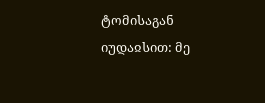ტომისაგან იუდაჲსით: მე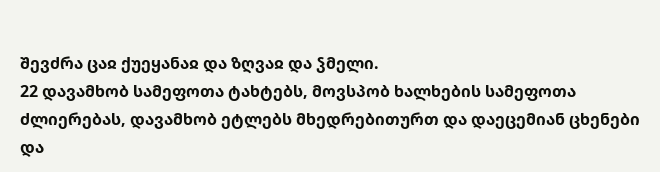შევძრა ცაჲ ქუეყანაჲ და ზღვაჲ და ჴმელი.
22 დავამხობ სამეფოთა ტახტებს, მოვსპობ ხალხების სამეფოთა ძლიერებას, დავამხობ ეტლებს მხედრებითურთ და დაეცემიან ცხენები და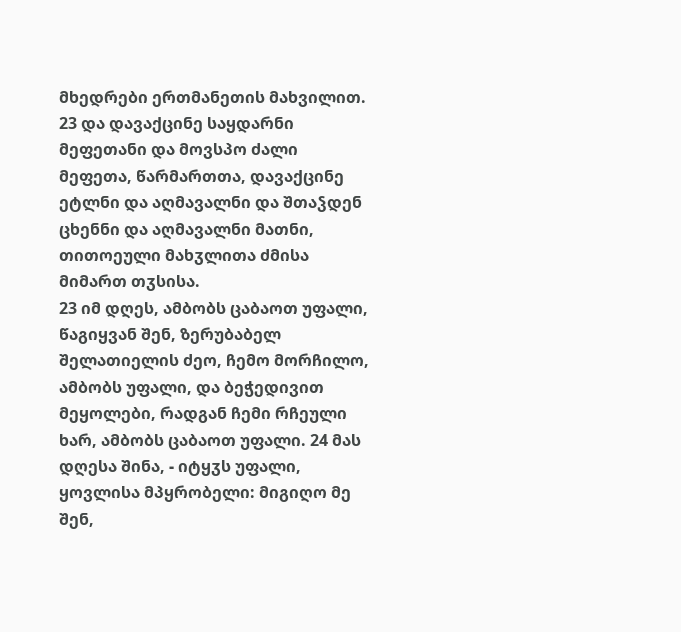მხედრები ერთმანეთის მახვილით. 23 და დავაქცინე საყდარნი მეფეთანი და მოვსპო ძალი მეფეთა, წარმართთა, დავაქცინე ეტლნი და აღმავალნი და შთაჴდენ ცხენნი და აღმავალნი მათნი, თითოეული მახჳლითა ძმისა მიმართ თჳსისა.
23 იმ დღეს, ამბობს ცაბაოთ უფალი, წაგიყვან შენ, ზერუბაბელ შელათიელის ძეო, ჩემო მორჩილო, ამბობს უფალი, და ბეჭედივით მეყოლები, რადგან ჩემი რჩეული ხარ, ამბობს ცაბაოთ უფალი. 24 მას დღესა შინა, - იტყჳს უფალი, ყოვლისა მპყრობელი: მიგიღო მე შენ,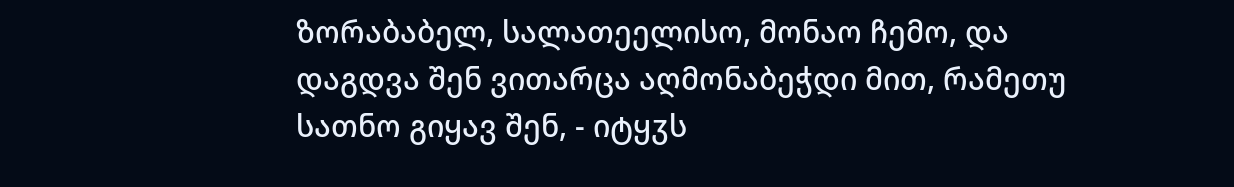ზორაბაბელ, სალათეელისო, მონაო ჩემო, და დაგდვა შენ ვითარცა აღმონაბეჭდი მით, რამეთუ სათნო გიყავ შენ, - იტყჳს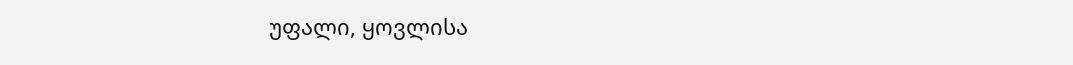უფალი, ყოვლისა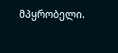მპყრობელი.